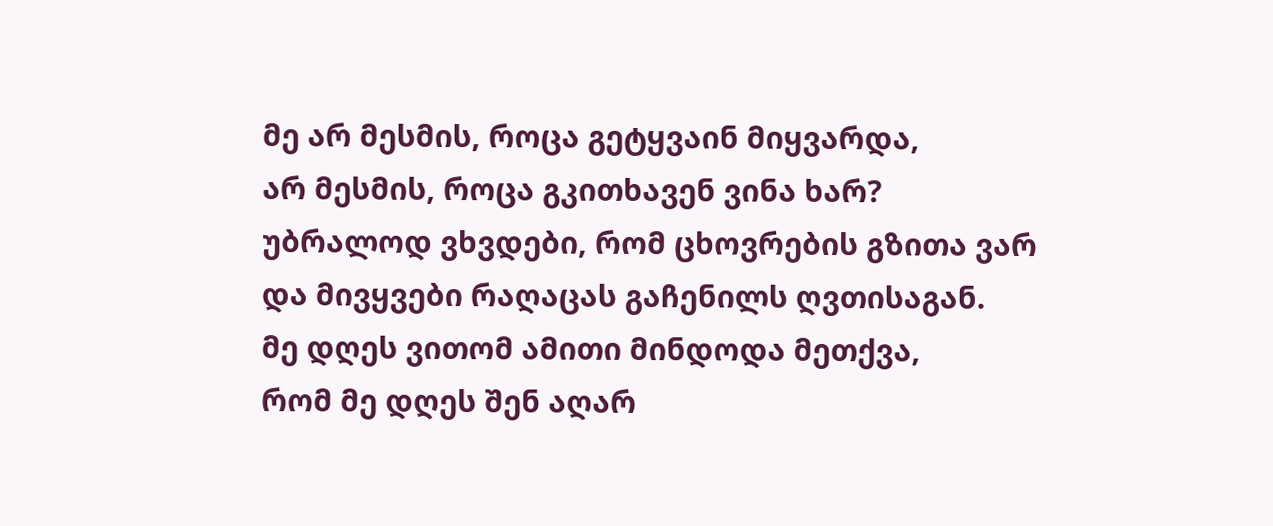მე არ მესმის, როცა გეტყვაინ მიყვარდა,
არ მესმის, როცა გკითხავენ ვინა ხარ?
უბრალოდ ვხვდები, რომ ცხოვრების გზითა ვარ
და მივყვები რაღაცას გაჩენილს ღვთისაგან.
მე დღეს ვითომ ამითი მინდოდა მეთქვა,
რომ მე დღეს შენ აღარ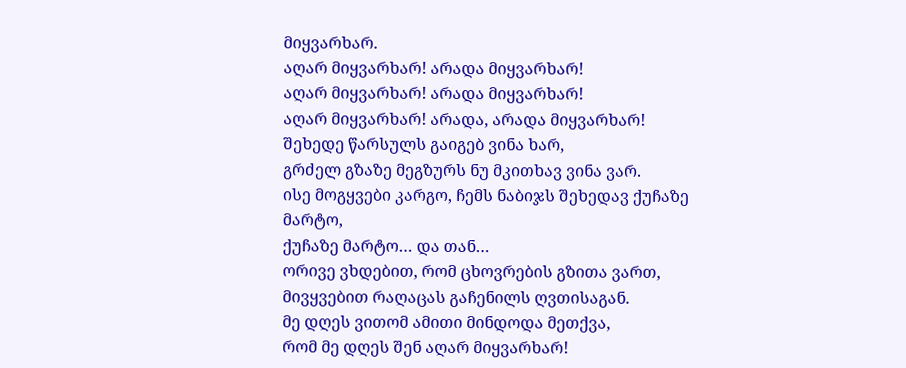მიყვარხარ.
აღარ მიყვარხარ! არადა მიყვარხარ!
აღარ მიყვარხარ! არადა მიყვარხარ!
აღარ მიყვარხარ! არადა, არადა მიყვარხარ!
შეხედე წარსულს გაიგებ ვინა ხარ,
გრძელ გზაზე მეგზურს ნუ მკითხავ ვინა ვარ.
ისე მოგყვები კარგო, ჩემს ნაბიჯს შეხედავ ქუჩაზე მარტო,
ქუჩაზე მარტო… და თან…
ორივე ვხდებით, რომ ცხოვრების გზითა ვართ,
მივყვებით რაღაცას გაჩენილს ღვთისაგან.
მე დღეს ვითომ ამითი მინდოდა მეთქვა,
რომ მე დღეს შენ აღარ მიყვარხარ!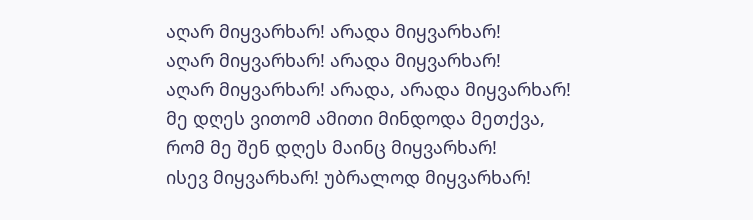აღარ მიყვარხარ! არადა მიყვარხარ!
აღარ მიყვარხარ! არადა მიყვარხარ!
აღარ მიყვარხარ! არადა, არადა მიყვარხარ!
მე დღეს ვითომ ამითი მინდოდა მეთქვა,
რომ მე შენ დღეს მაინც მიყვარხარ!
ისევ მიყვარხარ! უბრალოდ მიყვარხარ!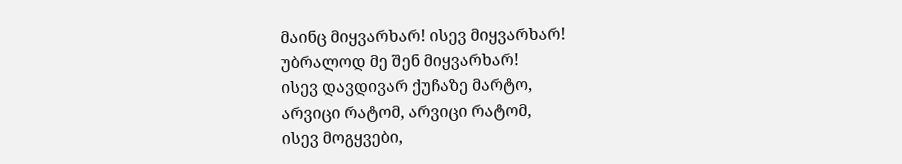მაინც მიყვარხარ! ისევ მიყვარხარ!
უბრალოდ მე შენ მიყვარხარ!
ისევ დავდივარ ქუჩაზე მარტო,
არვიცი რატომ, არვიცი რატომ,
ისევ მოგყვები,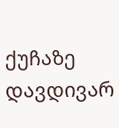ქუჩაზე დავდივარ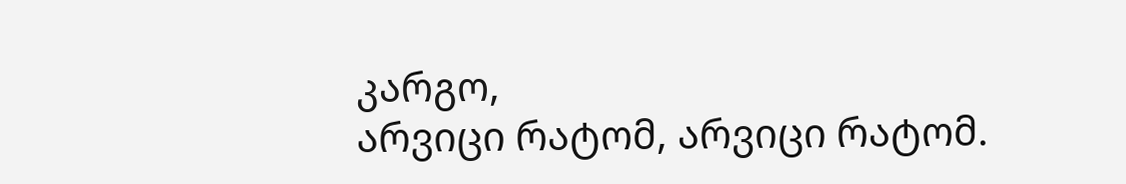კარგო,
არვიცი რატომ, არვიცი რატომ.